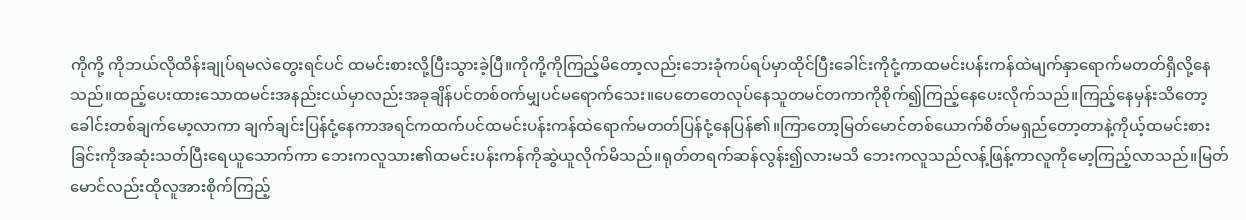ကိုကို့ ကိုဘယ်လိုထိန်းချုပ်ရမလဲတွေးရင်ပင် ထမင်းစားလို့ပြီးသွားခဲ့ပြီ။ကိုကို့ကိုကြည့်မိတော့လည်းဘေးခုံကပ်ရပ်မှာထိုင်ပြီးခေါင်းကိုငုံ့ကာထမင်းပန်းကန်ထဲမျက်နှာရောက်မတတ်ရှိလို့နေသည်။ထည့်ပေးထားသောထမင်းအနည်းငယ်မှာလည်းအခုချိန်ပင်တစ်၀က်မျှပင်မရောက်သေး။ပေတေတေလုပ်နေသူတမင်တကာကိုစိုက်၍ကြည့်နေပေးလိုက်သည်။ကြည့်နေမှန်းသိတော့ခေါင်းတစ်ချက်မော့လာကာ ချက်ချင်းပြန်ငုံ့နေကာအရင်ကထက်ပင်ထမင်းပန်းကန်ထဲရောက်မတတ်ပြန်ငုံ့နေပြန်၏။ကြာတော့မြတ်မောင်တစ်ယောက်စိတ်မရှည်တော့တာနဲ့ကိုယ့်ထမင်းစားခြင်းကိုအဆုံးသတ်ပြီးရေယူသောက်ကာ ဘေးကလူသား၏ထမင်းပန်းကန်ကိုဆွဲယူလိုက်မိသည်။ရုတ်တရက်ဆန်လွန်း၍လားမသိ ဘေးကလူသည်လန့်ဖြန့်ကာလူကိုမော့ကြည့်လာသည်။မြတ်မောင်လည်းထိုလူအားစိုက်ကြည့်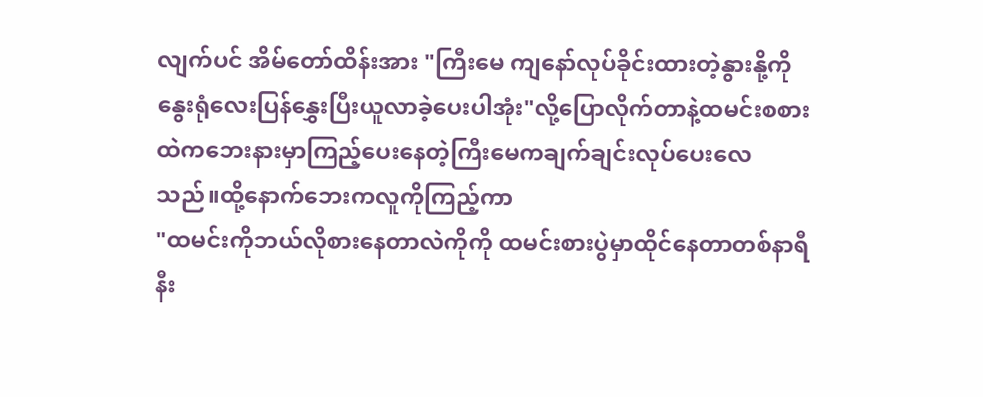လျက်ပင် အိမ်တော်ထိန်းအား "ကြီးမေ ကျနော်လုပ်ခိုင်းထားတဲ့နွားနို့ကိုနွေးရုံလေးပြန်နွှေးပြီးယူလာခဲ့ပေးပါအုံး"လို့ပြောလိုက်တာနဲ့ထမင်းစစားထဲကဘေးနားမှာကြည့်ပေးနေတဲ့ကြီးမေကချက်ချင်းလုပ်ပေးလေသည်။ထို့နောက်ဘေးကလူကိုကြည့်ကာ
"ထမင်းကိုဘယ်လိုစားနေတာလဲကိုကို ထမင်းစားပွဲမှာထိုင်နေတာတစ်နာရီနီး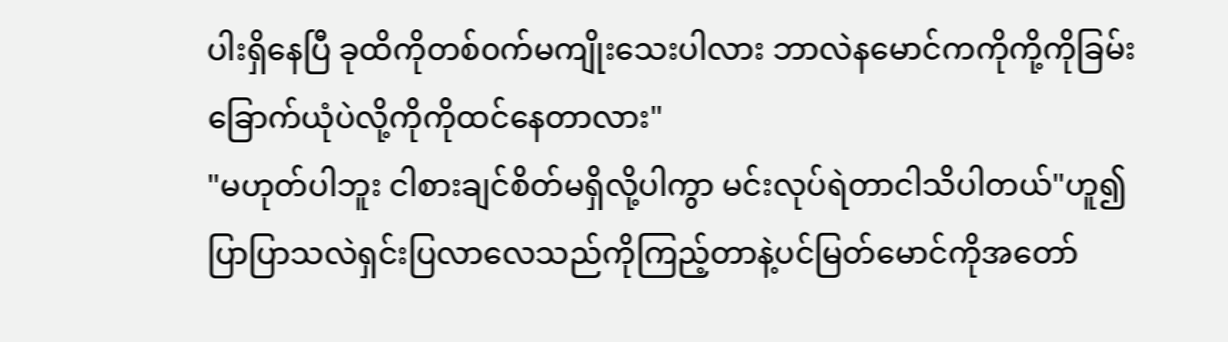ပါးရှိနေပြီ ခုထိကိုတစ်၀က်မကျိုးသေးပါလား ဘာလဲနမောင်ကကိုကို့ကိုခြမ်းခြောက်ယုံပဲလို့ကိုကိုထင်နေတာလား"
"မဟုတ်ပါဘူး ငါစားချင်စိတ်မရှိလို့ပါကွာ မင်းလုပ်ရဲတာငါသိပါတယ်"ဟူ၍ပြာပြာသလဲရှင်းပြလာလေသည်ကိုကြည့်တာနဲ့ပင်မြတ်မောင်ကိုအတော်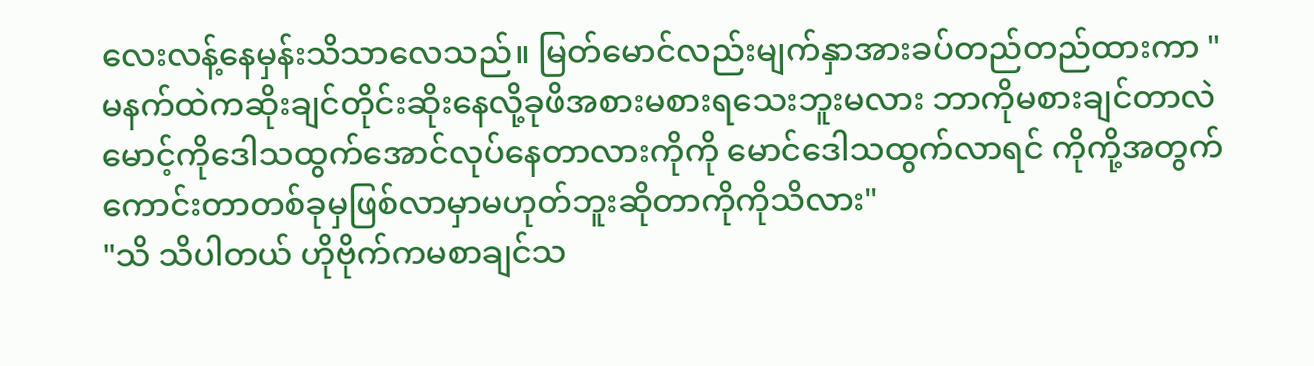လေးလန့်နေမှန်းသိသာလေသည်။ မြတ်မောင်လည်းမျက်နှာအားခပ်တည်တည်ထားကာ "မနက်ထဲကဆိုးချင်တိုင်းဆိုးနေလို့ခုဖိအစားမစားရသေးဘူးမလား ဘာကိုမစားချင်တာလဲ
မောင့်ကိုဒေါသထွက်အောင်လုပ်နေတာလားကိုကို မောင်ဒေါသထွက်လာရင် ကိုကို့အတွက်ကောင်းတာတစ်ခုမှဖြစ်လာမှာမဟုတ်ဘူးဆိုတာကိုကိုသိလား"
"သိ သိပါတယ် ဟိုဗိုက်ကမစာချင်သ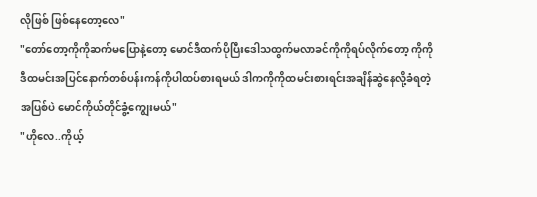လိုဖြစ် ဖြစ်နေတော့လေ"
"တော်တော့ကိုကိုဆက်မပြောနဲ့တော့ မောင်ဒီထက်ပိုပြီးဒေါသထွက်မလာခင်ကိုကိုရပ်လိုက်တော့ ကိုကိုဒီထမင်းအပြင်နောက်တစ်ပန်းကန်ကိုပါထပ်စားရမယ် ဒါကကိုကိုထမင်းစားရင်းအချိန်ဆွဲနေလို့ခံရတဲ့အပြစ်ပဲ မောင်ကိုယ်တိုင်ခွံ့ကျွေးမယ်"
"ဟိုလေ..ကိုယ့်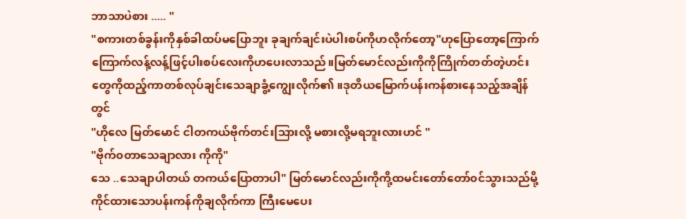ဘာသာပဲစား ..... "
"စကားတစ်ခွန်းကိုနှစ်ခါထပ်မပြောဘူး ခုချက်ချင်းပဲပါးစပ်ကိုဟလိုက်တော့"ဟုပြောတော့ကြောက်ကြောက်လန့်လန့်ဖြင့်ပါးစပ်လေးကိုဟပေးလာသည်။မြတ်မောင်လည်းကိုကိုကြိုက်တတ်တဲ့ဟင်းတွေကိုထည့်ကာတစ်လုပ်ချင်းသေချာခွံ့ကျွေးလိုက်၏။ဒုတိယမြောက်ပန်းကန်စားနေသည့်အချိန်တွင်
"ဟိုလေ မြတ်မောင် ငါတကယ်ဗိုက်တင်းသြားလို့ မစားလို့မရဘူးလားဟင် "
"ဗိုက်၀တာသေချာလား ကိုကို"
သေ ..သေချာပါတယ် တကယ်ပြောတာပါ" မြတ်မောင်လည်းကိုကို့ထမင်းတော်တော်၀င်သွားသည်မို့ကိုင်ထားသောပန်းကန်ကိုချလိုက်ကာ ကြီးမေပေး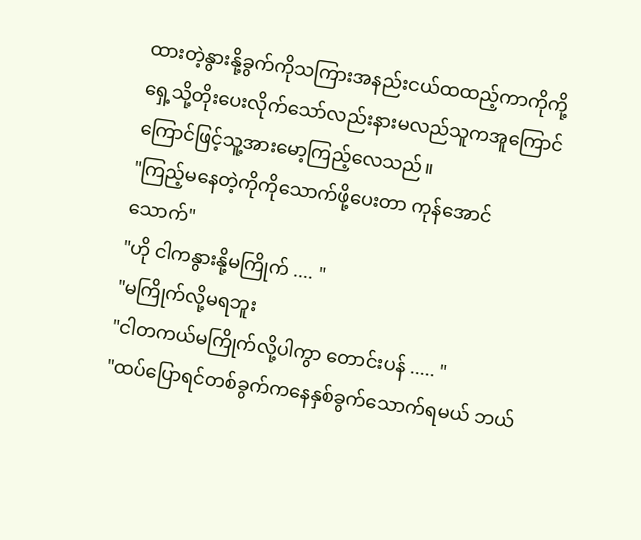ထားတဲ့နွားနို့ခွက်ကိုသကြားအနည်းငယ်ထထည့်ကာကိုကို့ရှေ့သို့တိုးပေးလိုက်သော်လည်းနားမလည်သူကအူကြောင်ကြောင်ဖြင့်သူ့အားမော့ကြည့်လေသည်။
"ကြည့်မနေတဲ့ကိုကိုသောက်ဖို့ပေးတာ ကုန်အောင်သောက်"
"ဟို ငါကနွားနို့မကြိုက် .... "
"မကြိုက်လို့မရဘူး
"ငါတကယ်မကြိုက်လို့ပါကွာ တောင်းပန် ..... "
"ထပ်ပြောရင်တစ်ခွက်ကနေနှစ်ခွက်သောက်ရမယ် ဘယ်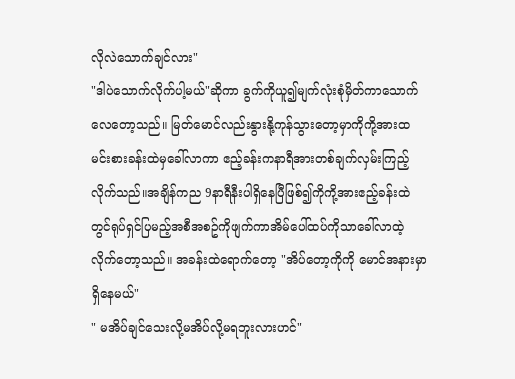လိုလဲသောက်ချင်လား"
"ဒါပဲသောက်လိုက်ပါ့မယ်"ဆိုကာ ခွက်ကိုယူ၍မျက်လုံးစုံမှိတ်ကာသောက်လေတော့သည်။ မြတ်မောင်လည်းနွားနို့ကုန်သွားတော့မှာကိုကို့အားထမင်းစားခန်းထဲမှခေါ်လာကာ ဧည့်ခန်းကနာရီအားတစ်ချက်လှမ်းကြည့်လိုက်သည်။အချိန်ကည 9နာရီနီးပါရှိနေပြီဖြစ်၍ကိုကို့အားဧည့်ခန်းထဲတွင်ရုပ်ရှင်ပြမည့်အစီအစဥ်ကိုဖျက်ကာအိမ်ပေါ်ထပ်ကိုသာခေါ်လာထဲ့လိုက်တော့သည်။ အခန်းထဲရောက်တော့ "အိပ်တော့ကိုကို မောင်အနားမှာရှိနေမယ်"
" မအိပ်ချင်သေးလို့မအိပ်လို့မရဘူးလားဟင်"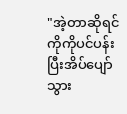"အဲ့တာဆိုရင်ကိုကိုပင်ပန်းပြီးအိပ်ပျော်သွား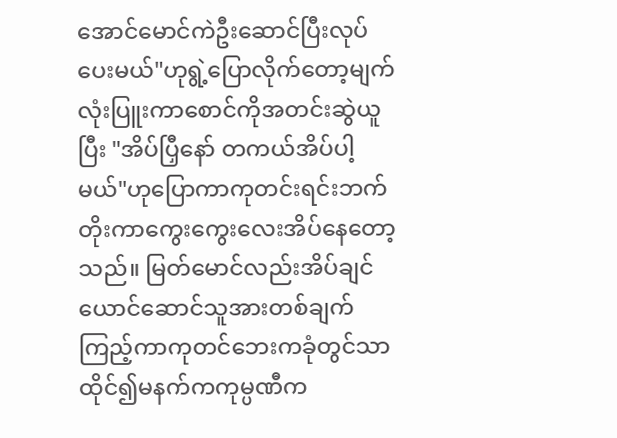အောင်မောင်ကဲဦးဆောင်ပြီးလုပ်ပေးမယ်"ဟုရွဲ့ပြောလိုက်တော့မျက်လုံးပြူးကာစောင်ကိုအတင်းဆွဲယူပြီး "အိပ်ပြှီနော် တကယ်အိပ်ပါ့မယ်"ဟုပြောကာကုတင်းရင်းဘက်တိုးကာကွေးကွေးလေးအိပ်နေတော့သည်။ မြတ်မောင်လည်းအိပ်ချင်ယောင်ဆောင်သူအားတစ်ချက်ကြည့်ကာကုတင်ဘေးကခုံတွင်သာထိုင်၍မနက်ကကုမ္ပဏီက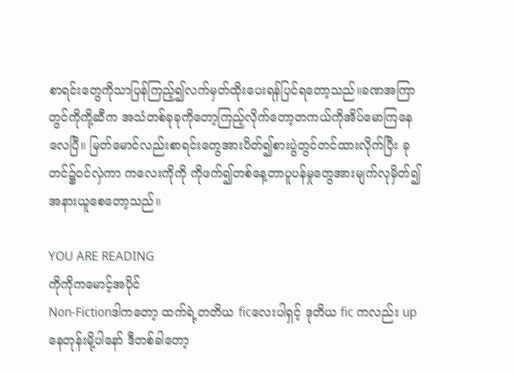စာရင်းတွေကိုသာပြန်ကြည့်၍လက်မှတ်ထိုးပေးရန်ပြင်ရတော့သည်။ခဏအကြာတွင်ကိုကို့ဆီက အသံတစ်ခုခုကိုတော့ကြည့်လိုက်တော့တကယ်ကိုအိပ်မောကြနေလေပြီ။ မြတ်မောင်လည်းစာရင်းတွေအားပိတ်၍စားပွဲတွင်တင်ထားလိုက်ပြီး ခုတင်၌၀င်လှဲကာ ကလေးကိုကို ကိုဖက်၍တစ်နေ့တာပူပန်မှုတွေအားမျက်လုမှိတ်၍အနားယူစေတော့သည်။

YOU ARE READING
ကိုကိုကမောင့်အပိုင်
Non-Fictionဒါကတော့ ထက်ရဲ့တတိယ ficလေးပါရှင့် ဒုတိယ fic ကလည်း up နေတုန်းမို့ပါနော် ဒီတစ်ခါတော့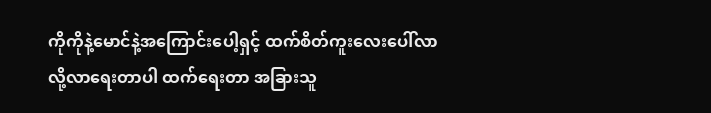ကိုကိုနဲ့မောင်နဲ့အကြောင်းပေါ့ရှင့် ထက်စိတ်ကူးလေးပေါ်လာလို့လာရေးတာပါ ထက်ရေးတာ အခြားသူ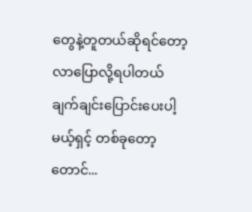တွေနဲ့တူတယ်ဆိုရင်တော့လာပြောလို့ရပါတယ် ချက်ချင်းပြောင်းပေးပါ့မယ့်ရှင့် တစ်ခုတော့တောင်...